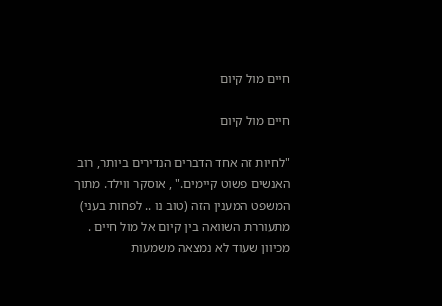חיים מול קיום

חיים מול קיום

"לחיות זה אחד הדברים הנדירים ביותר, רוב האנשים פשוט קיימים." , אוסקר ווילד. מתוך המשפט המענין הזה (טוב נו .. לפחות בעני) מתעוררת השוואה בין קיום אל מול חיים . מכיוון שעוד לא נמצאה משמעות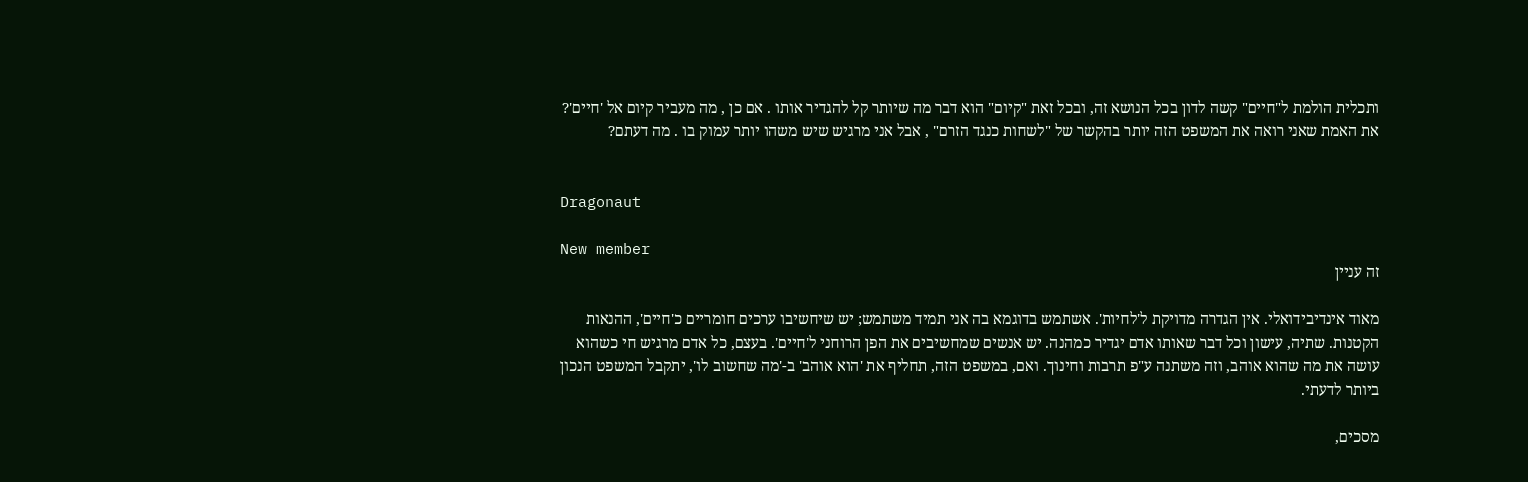ותכלית הולמת ל"חיים" קשה לדון בכל הנושא זה, ובכל זאת "קיום" הוא דבר מה שיותר קל להגדיר אותו . אם כן , מה מעביר קיום אל 'חיים'? את האמת שאני רואה את המשפט הזה יותר בהקשר של "לשחות כנגד הזרם" , אבל אני מרגיש שיש משהו יותר עמוק בו . מה דעתם?


Dragonaut

New member
זה עניין

מאוד אינדיבידואלי. אין הגדרה מדויקת ל'לחיות'. אשתמש בדוגמא בה אני תמיד משתמש; יש שיחשיבו ערכים חומריים כ'חיים', ההנאות הקטנות. שתיה, עישון וכל דבר שאותו אדם יגדיר כמהנה. יש אנשים שמחשיבים את הפן הרוחני ל'חיים'. בעצם, כל אדם מרגיש חי כשהוא עושה את מה שהוא אוהב, וזה משתנה ע"פ תרבות וחינוך. ואם, במשפט הזה, תחליף את 'הוא אוהב' ב-'מה שחשוב לו', יתקבל המשפט הנכון ביותר לדעתי.

מסכים,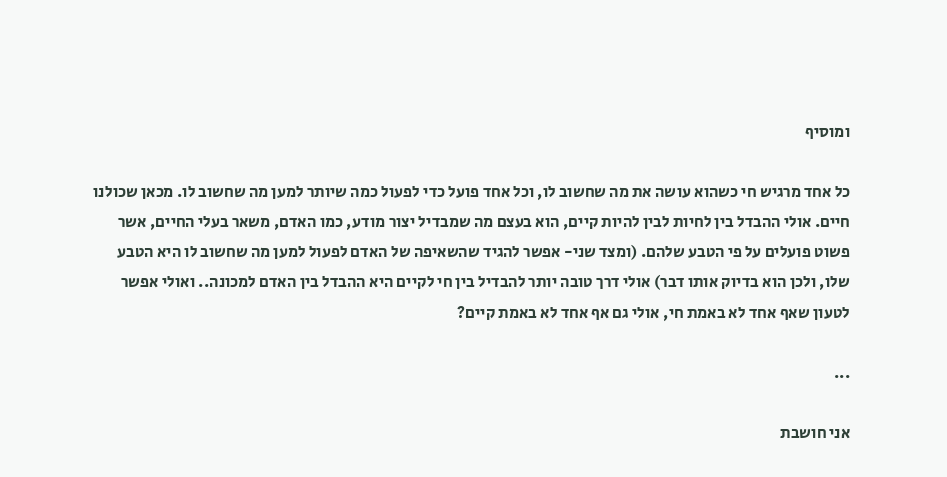ומוסיף

כל אחד מרגיש חי כשהוא עושה את מה שחשוב לו, וכל אחד פועל כדי לפעול כמה שיותר למען מה שחשוב לו. מכאן שכולנו חיים. אולי ההבדל בין לחיות לבין להיות קיים, הוא בעצם מה שמבדיל יצור מודע, כמו האדם, משאר בעלי החיים, אשר פשוט פועלים על פי הטבע שלהם. (ומצד שני- אפשר להגיד שהשאיפה של האדם לפעול למען מה שחשוב לו היא הטבע שלו, ולכן הוא בדיוק אותו דבר) אולי דרך טובה יותר להבדיל בין חי לקיים היא ההבדל בין האדם למכונה.. ואולי אפשר לטעון שאף אחד לא באמת חי, אולי גם אף אחד לא באמת קיים?

...

אני חושבת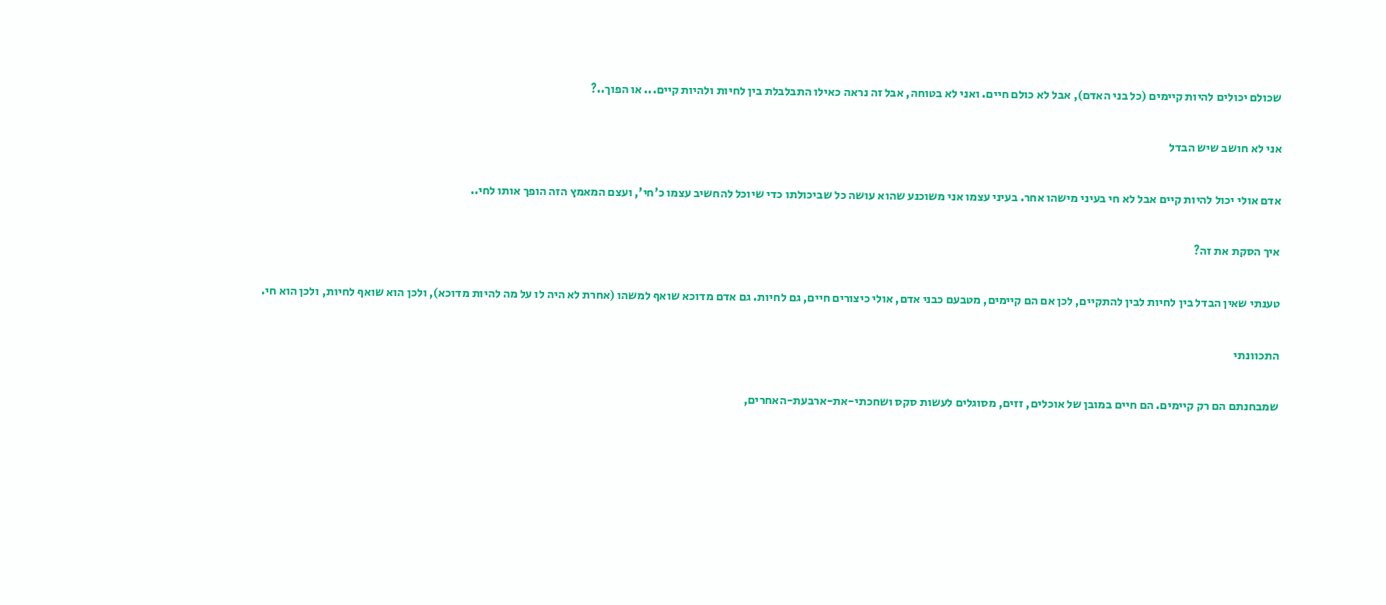שכולם יכולים להיות קיימים (כל בני האדם), אבל לא כולם חיים. ואני לא בטוחה, אבל זה נראה כאילו התבלבלת בין לחיות ולהיות קיים... או הפוך..?

אני לא חושב שיש הבדל

אדם אולי יכול להיות קיים אבל לא חי בעיני מישהו אחר. בעיני עצמו אני משוכנע שהוא עושה כל שביכולתו כדי שיוכל להחשיב עצמו כ'חי', ועצם המאמץ הזה הופך אותו לחי..

איך הסקת את זה?

טענתי שאין הבדל בין לחיות לבין להתקיים, לכן אם הם קיימים, מטבעם כבני אדם, אולי כיצורים חיים, גם לחיות. גם אדם מדוכא שואף למשהו (אחרת לא היה לו על מה להיות מדוכא), ולכן הוא שואף לחיות, ולכן הוא חי.

התכוונתי

שמבחנתם הם רק קיימים. הם חיים במובן של אוכלים, זזים, מסוגלים לעשות סקס ושחכתי-את-ארבעת-האחרים,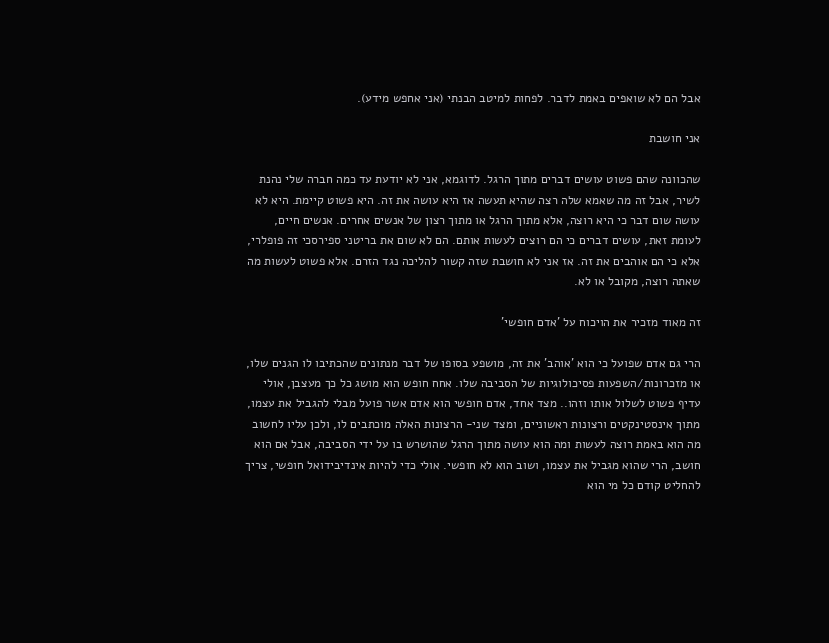אבל הם לא שואפים באמת לדבר. לפחות למיטב הבנתי (אני אחפש מידע).

אני חושבת

שהכוונה שהם פשוט עושים דברים מתוך הרגל. לדוגמא, אני לא יודעת עד כמה חברה שלי נהנת לשיר, אבל זה מה שאמא שלה רצה שהיא תעשה אז היא עושה את זה. היא פשוט קיימת. היא לא עושה שום דבר כי היא רוצה, אלא מתוך הרגל או מתוך רצון של אנשים אחרים. אנשים חיים, לעומת זאת, עושים דברים כי הם רוצים לעשות אותם. הם לא שום את בריטני ספירסכי זה פופלרי, אלא כי הם אוהבים את זה. אז אני לא חושבת שזה קשור להליכה נגד הזרם. אלא פשוט לעשות מה שאתה רוצה, מקובל או לא.

זה מאוד מזכיר את הויכוח על 'אדם חופשי'

הרי גם אדם שפועל כי הוא 'אוהב' את זה, מושפע בסופו של דבר מנתונים שהכתיבו לו הגנים שלו, או מזכרונות/השפעות פסיכולוגיות של הסביבה שלו. אחח חופש הוא מושג כל כך מעצבן, אולי עדיף פשוט לשלול אותו וזהו.. מצד אחד, אדם חופשי הוא אדם אשר פועל מבלי להגביל את עצמו, מתוך אינסטינקטים ורצונות ראשוניים, ומצד שני- הרצונות האלה מוכתבים לו, ולכן עליו לחשוב מה הוא באמת רוצה לעשות ומה הוא עושה מתוך הרגל שהושרש בו על ידי הסביבה, אבל אם הוא חושב, הרי שהוא מגביל את עצמו, ושוב הוא לא חופשי. אולי כדי להיות אינדיבידואל חופשי, צריך להחליט קודם כל מי הוא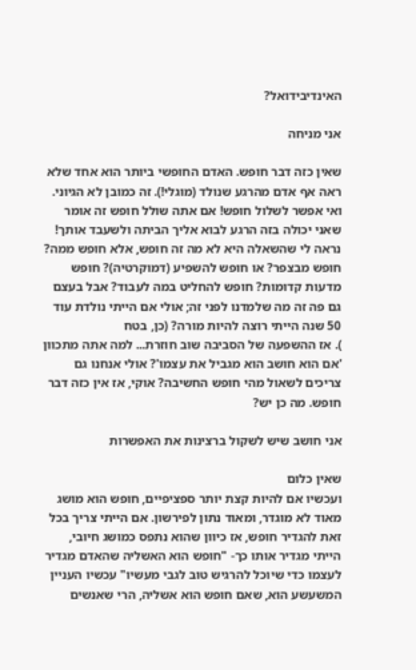האינדיבידואל?

אני מניחה

שאין כזה דבר חופש. האדם החופשי ביותר הוא אחד שלא ראה אף אדם מהרגע שנולד (מוגלי!). זה כמובן לא הגיוני. ואי אפשר לשלול חופש! אם אתה שולל חופש זה אומר שאני יכולה בזה הרגע לבוא אליך הביתה ולשעבד אותך! נראה לי שהשאלה היא לא מה זה חופש, אלא חופש ממה? חופש מבצפר? או חופש להשפיע (דמוקרטיה)? חופש מדעות קדומות? חופש להחליט במה לעבוד? אבל בעצם גם פה זה מה שלמדנו לפני זה; אולי אם הייתי נולדת עוד 50 שנה הייתי רוצה להיות מורה? (כן, בטח
). אז ההשפעה של הסביבה שוב חוזרת... למה אתה מתכוון 'אם הוא חושב הוא מגביל את עצמו'? אולי אנחנו גם צריכים לשאול מהי חופש החשיבה? אוקי, אז אין כזה דבר חופש. מה כן יש?

אני חושב שיש לשקול ברצינות את האפשרות

שאין כלום
ועכשיו אם להיות קצת יותר ספציפיים, חופש הוא מושג מאוד לא מוגדר, ומאוד נתון לפירשון. אם הייתי צריך בכל זאת להגדיר חופש, אז כיוון שהוא נתפס כמושג חיובי, הייתי מגדיר אותו כך- "חופש הוא האשליה שהאדם מגדיר לעצמו כדי שיוכל להרגיש טוב לגבי מעשיו" עכשיו העניין המשעשע הוא, שאם חופש הוא אשליה, הרי שאנשים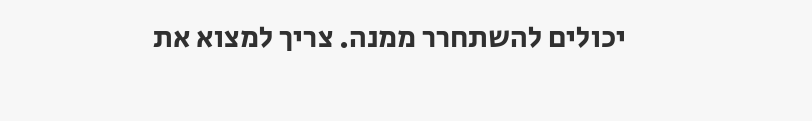יכולים להשתחרר ממנה. צריך למצוא את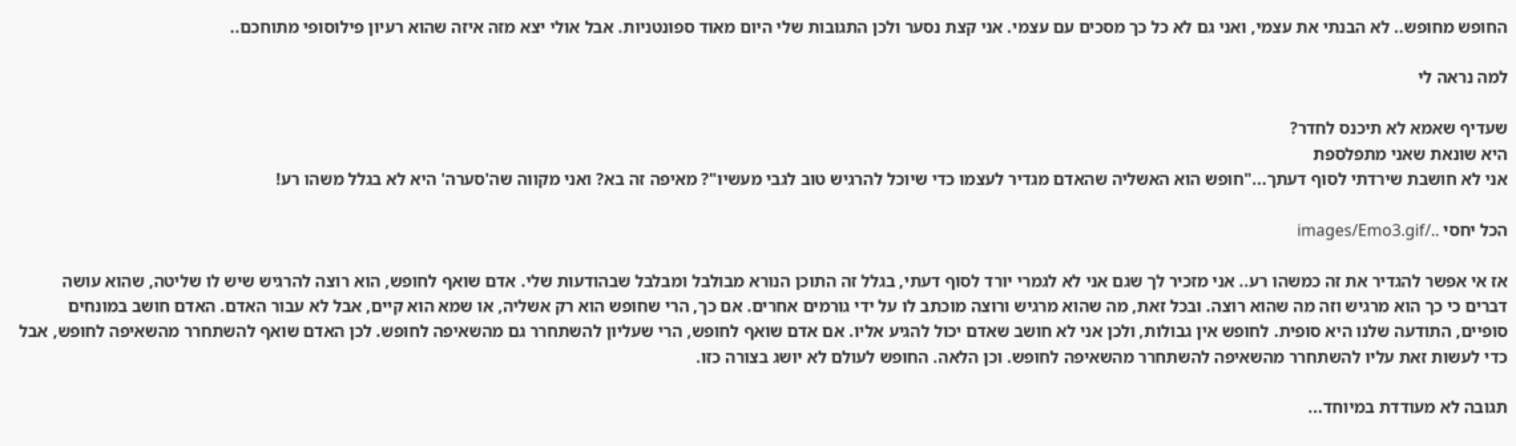החופש מחופש.. לא הבנתי את עצמי, ואני גם לא כל כך מסכים עם עצמי. אני קצת נסער ולכן התגובות שלי היום מאוד ספונטניות. אבל אולי יצא מזה איזה שהוא רעיון פילוסופי מתוחכם..

למה נראה לי

שעדיף שאמא לא תיכנס לחדר?
היא שונאת שאני מתפלספת
אני לא חושבת שירדתי לסוף דעתך..."חופש הוא האשליה שהאדם מגדיר לעצמו כדי שיוכל להרגיש טוב לגבי מעשיו"? מאיפה זה בא? ואני מקווה שה'סערה' היא לא בגלל משהו רע!

הכל יחסי ../images/Emo3.gif

אז אי אפשר להגדיר את זה כמשהו רע.. אני מזכיר לך שגם אני לא לגמרי יורד לסוף דעתי, בגלל זה התוכן הנורא מבולבל ומבלבל שבהודעות שלי. אדם שואף לחופש, הוא רוצה להרגיש שיש לו שליטה, שהוא עושה דברים כי כך הוא מרגיש וזה מה שהוא רוצה. ובכל זאת, מה שהוא מרגיש ורוצה מוכתב לו על ידי גורמים אחרים. אם כך, הרי שחופש הוא רק אשליה, או שמא הוא קיים, אבל לא עבור האדם. האדם חושב במונחים סופיים, התודעה שלנו היא סופית. לחופש אין גבולות, ולכן אני לא חושב שאדם יכול להגיע אליו. אם אדם שואף לחופש, הרי שעליון להשתחרר גם מהשאיפה לחופש. לכן האדם שואף להשתחרר מהשאיפה לחופש, אבל כדי לעשות זאת עליו להשתחרר מהשאיפה להשתחרר מהשאיפה לחופש. וכן הלאה. החופש לעולם לא יושג בצורה כזו.

תגובה לא מעודדת במיוחד...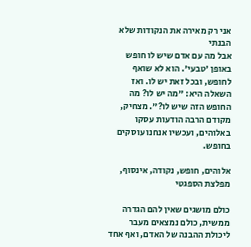אני רק מאירה את הנקודות שלא הבנתי
אבל מה עם אדם שיש לו חופש באופן 'טבעי'. הוא לא שואף לחופש, ובכל זאת יש לו. ואז השאלה היא: "מה יש לו? מה החופש הזה שיש לו?". מצחיק, מקודם הרבה הודעות עסקו באלוהים, ועכשיו אנחנו עוסקים בחופש.

אלוהים, חופש, נקודה, אינסוף, מפלצת הספגטי

כולם מושגים שאין להם הגדרה ממשית, כולם נמצאים מעבר ליכולת ההבנה של האדם, ואף אחד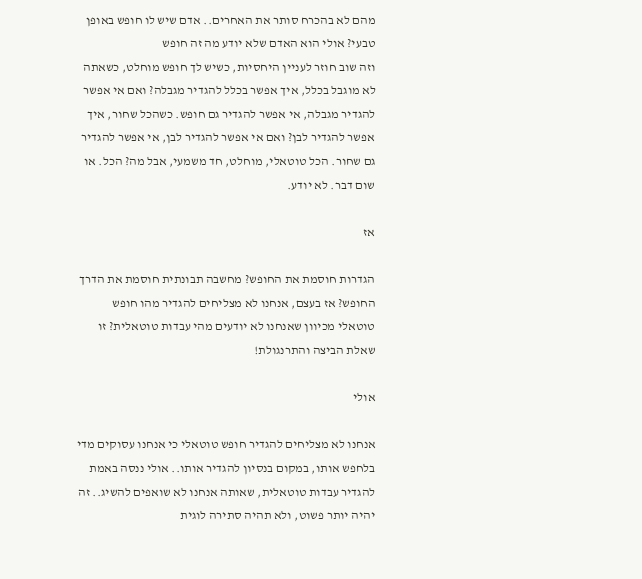מהם לא בהכרח סותר את האחרים.. אדם שיש לו חופש באופן טבעי? אולי הוא האדם שלא יודע מה זה חופש
וזה שוב חוזר לעניין היחסיות, כשיש לך חופש מוחלט, כשאתה לא מוגבל בכלל, איך אפשר בכלל להגדיר מגבלה? ואם אי אפשר להגדיר מגבלה, אי אפשר להגדיר גם חופש. כשהכל שחור, איך אפשר להגדיר לבן? ואם אי אפשר להגדיר לבן, אי אפשר להגדיר גם שחור. הכל טוטאלי, מוחלט, חד משמעי, אבל מה? הכל. או שום דבר. לא יודע.

אז

הגדרות חוסמת את החופש? מחשבה תבונתית חוסמת את הדרך החופש? אז בעצם, אנחנו לא מצליחים להגדיר מהו חופש טוטאלי מכיוון שאנחנו לא יודעים מהי עבדות טוטאלית? זו שאלת הביצה והתרנגולת!

אולי

אנחנו לא מצליחים להגדיר חופש טוטאלי כי אנחנו עסוקים מדי בלחפש אותו, במקום בנסיון להגדיר אותו.. אולי ננסה באמת להגדיר עבדות טוטאלית, שאותה אנחנו לא שואפים להשיג.. זה יהיה יותר פשוט, ולא תהיה סתירה לוגית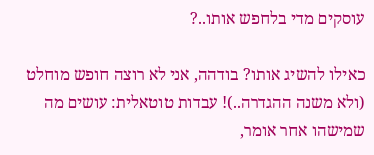עוסקים מדי בלחפש אותו..?

כאילו להשיג אותו? בודהה, אני לא רוצה חופש מוחלט (ולא משנה ההגדרה..)! עבדות טוטאלית: עושים מה שמישהו אחר אומר,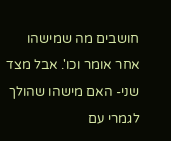חושבים מה שמישהו אחר אומר וכו'. אבל מצד שני- האם מישהו שהולך לגמרי עם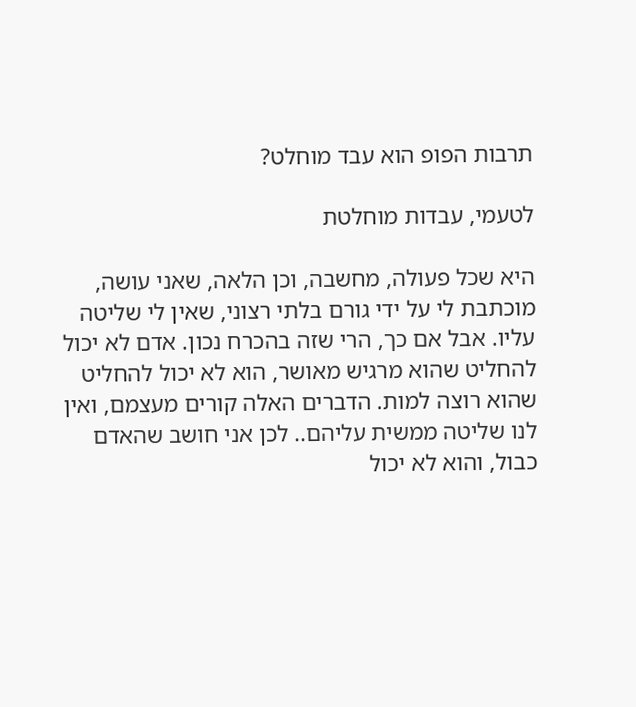תרבות הפופ הוא עבד מוחלט?

לטעמי, עבדות מוחלטת

היא שכל פעולה, מחשבה, וכן הלאה, שאני עושה, מוכתבת לי על ידי גורם בלתי רצוני, שאין לי שליטה עליו. אבל אם כך, הרי שזה בהכרח נכון. אדם לא יכול להחליט שהוא מרגיש מאושר, הוא לא יכול להחליט שהוא רוצה למות. הדברים האלה קורים מעצמם, ואין לנו שליטה ממשית עליהם.. לכן אני חושב שהאדם כבול, והוא לא יכול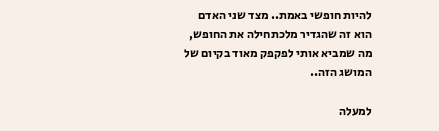להיות חופשי באמת.. מצד שני האדם הוא זה שהגדיר מלכתחילה את החופש, מה שמביא אותי לפקפק מאוד בקיום של המושג הזה..

למעלה